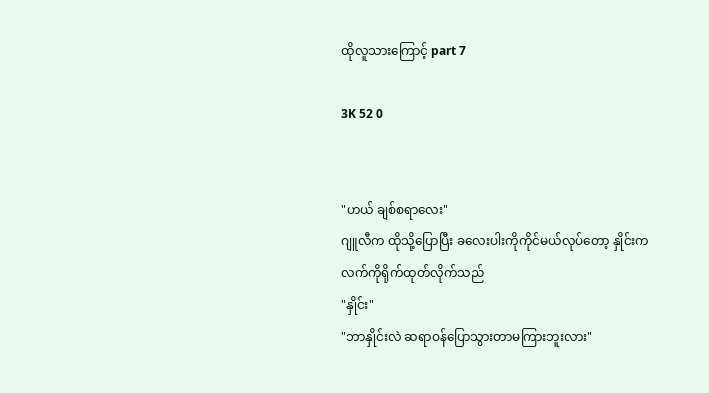ထိုလူသားကြောင့် part 7

3K 52 0


"ဟယ် ချစ်စရာလေး"
ဂျူလီက ထိုသို့ပြောပြီး ခလေးပါးကိုကိုင်မယ်လုပ်တော့ နှိုင်းက လက်ကိုရိုက်ထုတ်လိုက်သည်
"နှိုင်း"
"ဘာနှိုင်းလဲ ဆရာဝန်ပြောသွားတာမကြားဘူးလား"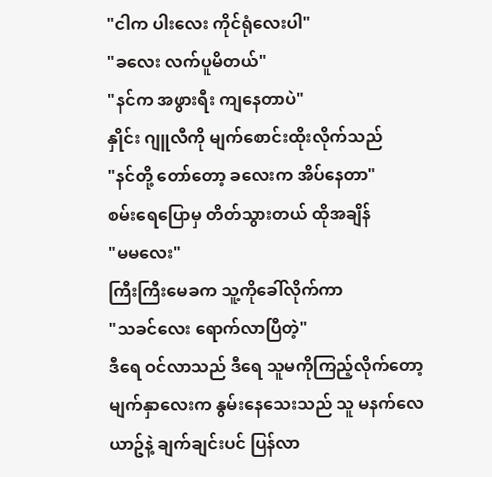"ငါက ပါးလေး ကိုင်ရုံလေးပါ"
"ခလေး လက်ပူမိတယ်"
"နင်က အဖွားရီး ကျနေတာပဲ"
နှိုင်း ဂျူလီကို မျက်စောင်းထိုးလိုက်သည်
"နင်တို့ တော်တော့ ခလေးက အိပ်နေတာ"
စမ်းရေပြောမှ တိတ်သွားတယ် ထိုအချိန်
"မမလေး"
ကြီးကြီးမေခက သူ့ကိုခေါ်လိုက်ကာ
"သခင်လေး ရောက်လာပြီတဲ့"
ဒီရေ ဝင်လာသည် ဒီရေ သူမကိုကြည့်လိုက်တော့ မျက်နှာလေးက နွမ်းနေသေးသည် သူ မနက်လေယာဥ်နဲ့ ချက်ချင်းပင် ပြန်လာ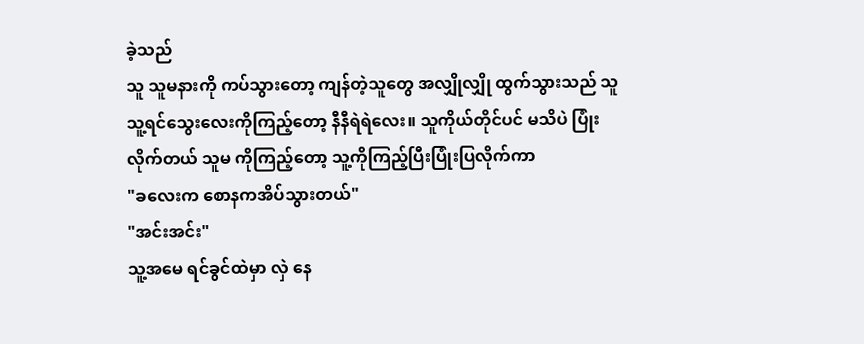ခဲ့သည်
သူ သူမနားကို ကပ်သွားတော့ ကျန်တဲ့သူတွေ အလျှိုလျှို ထွက်သွားသည် သူ သူ့ရင်သွေးလေးကိုကြည့်တော့ နီနီရဲရဲလေး။ သူကိုယ်တိုင်ပင် မသိပဲ ပြုံးလိုက်တယ် သူမ ကိုကြည့်တော့ သူ့ကိုကြည့်ပြီးပြုံးပြလိုက်ကာ
"ခလေးက စောနကအိပ်သွားတယ်"
"အင်းအင်း"
သူ့အမေ ရင်ခွင်ထဲမှာ လှဲ နေ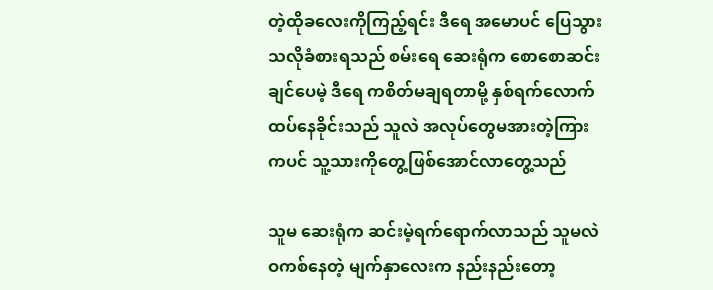တဲ့ထိုခလေးကိုကြည့်ရင်း ဒီရေ အမောပင် ပြေသွားသလိုခံစားရသည် စမ်းရေ ဆေးရုံက စောစောဆင်းချင်ပေမဲ့ ဒီရေ ကစိတ်မချရတာမို့ နှစ်ရက်လောက်ထပ်နေခိုင်းသည် သူလဲ အလုပ်တွေမအားတဲ့ကြားကပင် သူ့သားကိုတွေ့ဖြစ်အောင်လာတွေ့သည်

သူမ ဆေးရုံက ဆင်းမဲ့ရက်ရောက်လာသည် သူမလဲ ဝကစ်နေတဲ့ မျက်နှာလေးက နည်းနည်းတော့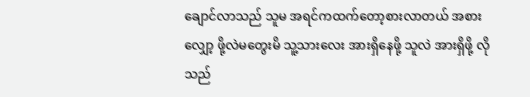ချောင်လာသည် သူမ အရင်ကထက်တော့စားလာတယ် အစားလျှော့ ဖို့လဲမတွေးမိ သူ့သားလေး အားရှိနေဖို့ သူလဲ အားရှိဖို့ လိုသည်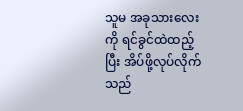သူမ အခုသားလေးကို ရင်ခွင်ထဲထည့်ပြီး အိပ်ဖို့လုပ်လိုက်သည်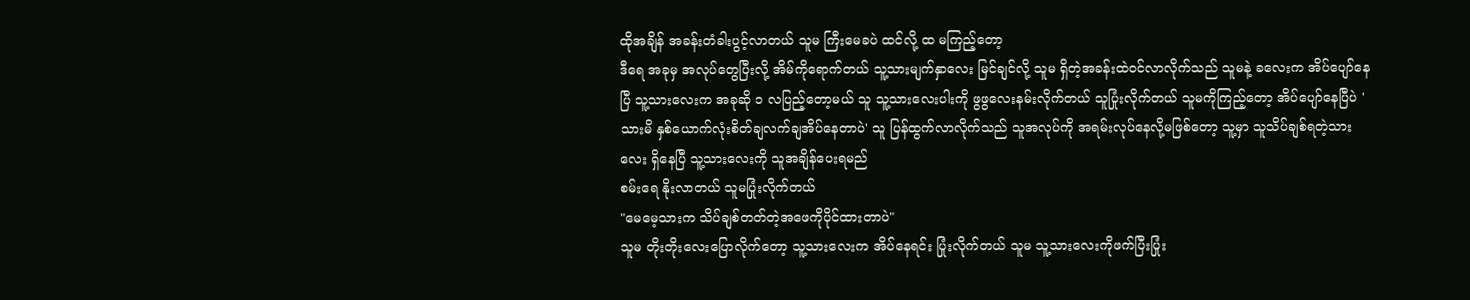ထိုအချိန် အခန်းတံခါးပွင့်လာတယ် သူမ ကြီးမေခပဲ ထင်လို့ ထ မကြည့်တော့
ဒီရေ အခုမှ အလုပ်တွေပြီးလို့ အိမ်ကိုရောက်တယ် သူ့သားမျက်နှာလေး မြင်ချင်လို့ သူမ ရှိတဲ့အခန်းထဲဝင်လာလိုက်သည် သူမနဲ့ ခလေးက အိပ်ပျော်နေပြီ သူ့သားလေးက အခုဆို ၁ လပြည့်တော့မယ် သူ သူ့သားလေးပါးကို ဖွဖွလေးနမ်းလိုက်တယ် သူပြုံးလိုက်တယ် သူမကိုကြည့်တော့ အိပ်ပျော်နေပြီပဲ 'သားမိ နှစ်ယောက်လုံးစိတ်ချလက်ချအိပ်နေတာပဲ' သူ ပြန်ထွက်လာလိုက်သည် သူအလုပ်ကို အရမ်းလုပ်နေလို့မဖြစ်တော့ သူ့မှာ သူသိပ်ချစ်ရတဲ့သားလေး ရှိနေပြီ သူ့သားလေးကို သူအချိန်ပေးရမည်
စမ်းရေ နိုးလာတယ် သူမပြုံးလိုက်တယ်
"မေမေ့သားက သိပ်ချစ်တတ်တဲ့အဖေကိုပိုင်ထားတာပဲ"
သူမ တိုးတိုးလေးပြောလိုက်တော့ သူ့သားလေးက အိပ်နေရင်း ပြုံးလိုက်တယ် သူမ သူ့သားလေးကိုဖက်ပြီးပြုံး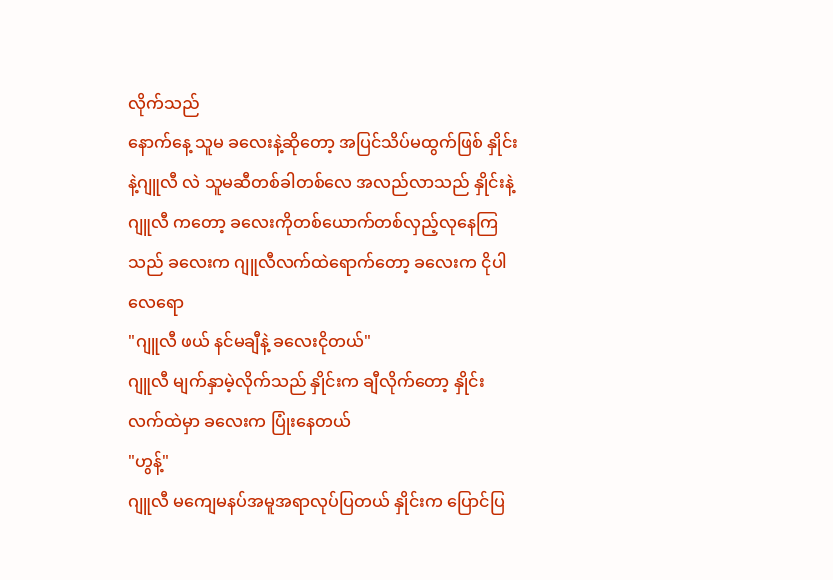လိုက်သည်
နောက်နေ့ သူမ ခလေးနဲ့ဆိုတော့ အပြင်သိပ်မထွက်ဖြစ် နှိုင်းနဲ့ဂျူလီ လဲ သူမဆီတစ်ခါတစ်လေ အလည်လာသည် နှိုင်းနဲ့ဂျူလီ ကတော့ ခလေးကိုတစ်ယောက်တစ်လှည့်လုနေကြသည် ခလေးက ဂျူလီလက်ထဲရောက်တော့ ခလေးက ငိုပါလေရော
"ဂျူလီ ဖယ် နင်မချီနဲ့ ခလေးငိုတယ်"
ဂျူလီ မျက်နှာမဲ့လိုက်သည် နှိုင်းက ချီလိုက်တော့ နှိုင်းလက်ထဲမှာ ခလေးက ပြုံးနေတယ်
"ဟွန့်"
ဂျူလီ မကျေမနပ်အမူအရာလုပ်ပြတယ် နှိုင်းက ပြောင်ပြ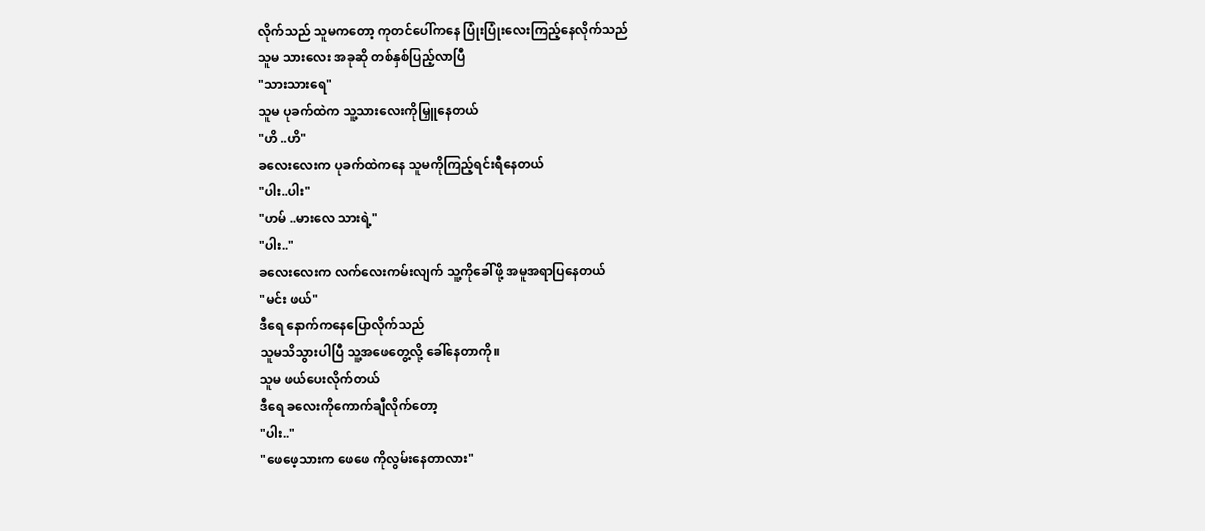လိုက်သည် သူမကတော့ ကုတင်ပေါ်ကနေ ပြုံးပြုံးလေးကြည့်နေလိုက်သည်
သူမ သားလေး အခုဆို တစ်နှစ်ပြည့်လာပြီ
"သားသားရေ"
သူမ ပုခက်ထဲက သူ့သားလေးကိုမြှူနေတယ်
"ဟိ ..ဟိ"
ခလေးလေးက ပုခက်ထဲကနေ သူမကိုကြည့်ရင်းရီနေတယ်
"ပါး..ပါး"
"ဟမ် ..မားလေ သားရဲ့"
"ပါး.."
ခလေးလေးက လက်လေးကမ်းလျက် သူ့ကိုခေါ်ဖို့ အမူအရာပြနေတယ်
"မင်း ဖယ်"
ဒီရေ နောက်ကနေပြောလိုက်သည်
သူမသိသွားပါပြီ သူ့အဖေတွေ့လို့ ခေါ်နေတာကို။
သူမ ဖယ်ပေးလိုက်တယ်
ဒီရေ ခလေးကိုကောက်ချီလိုက်တော့
"ပါး.."
"ဖေဖေ့သားက ဖေဖေ ကိုလွမ်းနေတာလား"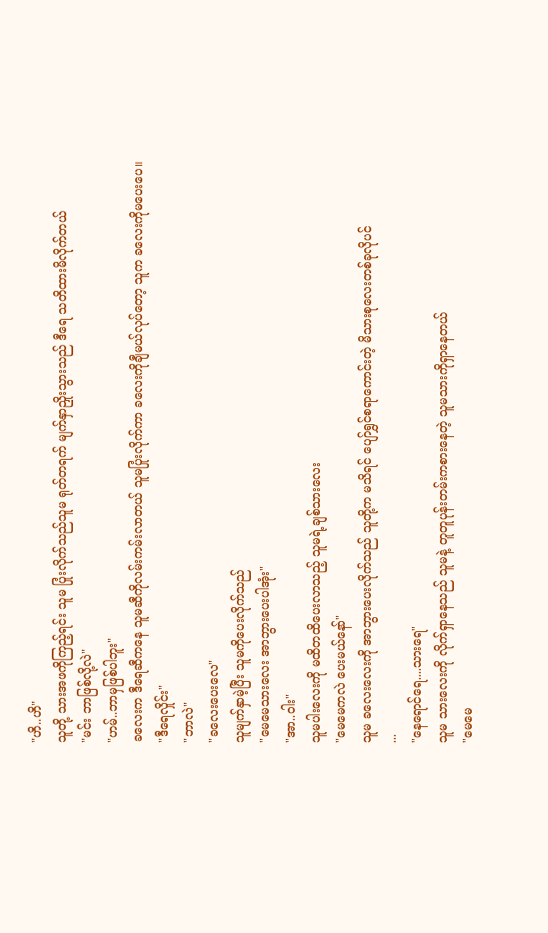"ဟိ..ဟိ"
သူတို့ သားအဖကိုကြည့်ရင်း သူမ ပြုံးလိုက်သည်သူမ ရုတ်တရက် မျက်နှာညှိုးသွားသည် ဒီရေ သတိထားမိလိုက်တယ်
"မင်း ဘာဖြစ်လို့လဲ"
"ဟမ်..ဘာမှဖြစ်ပါဘူး"
ခလေးက ဒီရေဆီကနေ သူမဆီကိုလမ်းကမ်းလာတယ် သူမပြုံးလိုက်ကာ ခလေးကိုချီမယ်လုပ်တော့ သူက ခလေးကိုမပေးပေ။
"ဒီရေလှိုင်း"
"ဘာလဲ"
"ခလေးပေးလေ"
သူမျက်နှာမဲ့ပြီး သူမကိုပေးလိုက်သည်
"မေမေသားလေး အာဘွားပေးပါအုံး"
"အာ..ဝါး"
သူမပါးလေးကို မထိတထိပေးလာသည့် သူမရဲ့ချစ်သားလေး
"မေမေကလဲ ပေးမယ်နော်"
သူမ ခလေးလေးကို အာဘွားပေးလိုက်သည် သူတို့က မသိရင် ပျော်ရွှင်စရာကောင်းတဲ့ မိသားစုလေးတစ်ခုလိုပင်
...
"နေရောင်ရေ....သားရေ"
သူမ သားလေးကို လိုက်ရှာနေသည် သူမနဲ့ တူတူပုန်းတမ်းကစားနေတဲ့ သူမသားကိုရှာနေတယ်
"မေမေ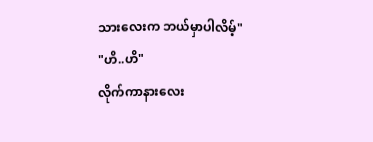သားလေးက ဘယ်မှာပါလိမ့်"
"ဟိ..ဟိ"
လိုက်ကာနားလေး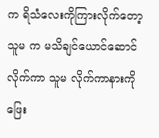က ရိသံလေးကိုကြားလိုက်တော့ သူမ က မသိချင်ယောင်ဆောင်လိုက်ကာ သူမ လိုက်ကာနားကို ဖြေး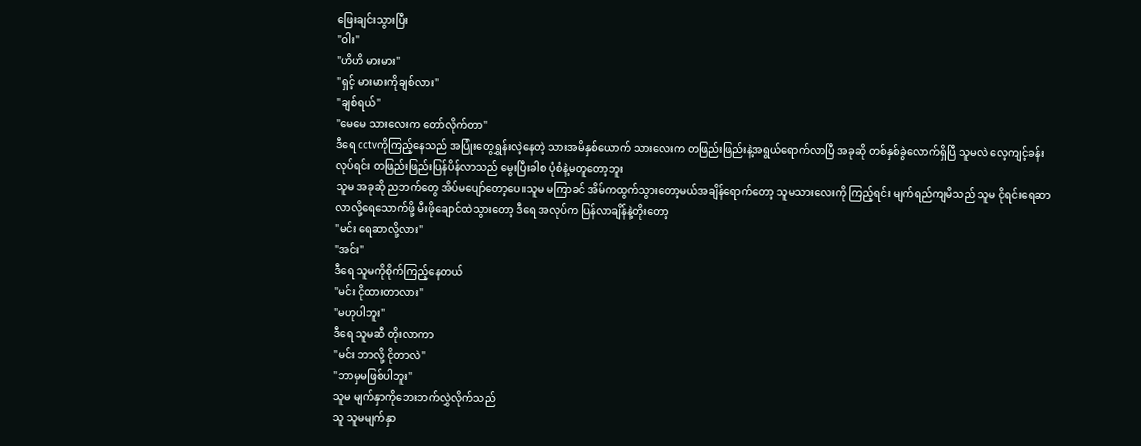ဖြေးချင်းသွားပြီး
"ဝါး"
"ဟိဟိ မားမား"
"ရှင့် မားမားကိုချစ်လား"
"ချစ်ရယ်"
"မေမေ သားလေးက တော်လိုက်တာ"
ဒီရေ cctvကိုကြည့်နေသည် အပြုံးတွေရွှန်းလဲ့နေတဲ့ သားအမိနှစ်ယောက် သားလေးက တဖြည်းဖြည်းနဲ့အရွယ်ရောက်လာပြီ အခုဆို တစ်နှစ်ခွဲလောက်ရှိပြီ သူမလဲ လေ့ကျင့်ခန်းလုပ်ရင်း တဖြည်းဖြည်းပြန်ပိန်လာသည် မွေးပြီးခါစ ပုံစံနဲ့မတူတော့ဘူး
သူမ အခုဆို ညဘက်တွေ အိပ်မပျော်တော့ပေ။သူမ မကြာခင် အိမ်ကထွက်သွားတော့မယ်အချိန်ရောက်တော့ သူမသားလေးကို ကြည့်ရင်း မျက်ရည်ကျမိသည် သူမ ငိုရင်းရေဆာလာလို့ရေသောက်ဖို့ မီးဖိုချောင်ထဲသွားတော့ ဒီရေ အလုပ်က ပြန်လာချိန်နဲ့တိုးတော့
"မင်း ရေဆာလို့လား"
"အင်း"
ဒီရေ သူမကိုစိုက်ကြည့်နေတယ်
"မင်း ငိုထားတာလား"
"မဟုပါဘူး"
ဒီရေ သူမဆီ တိုးလာကာ
"မင်း ဘာလို့ ငိုတာလဲ"
"ဘာမှမဖြစ်ပါဘူး"
သူမ မျက်နှာကိုဘေးဘက်လွှဲလိုက်သည်
သူ သူမမျက်နှာ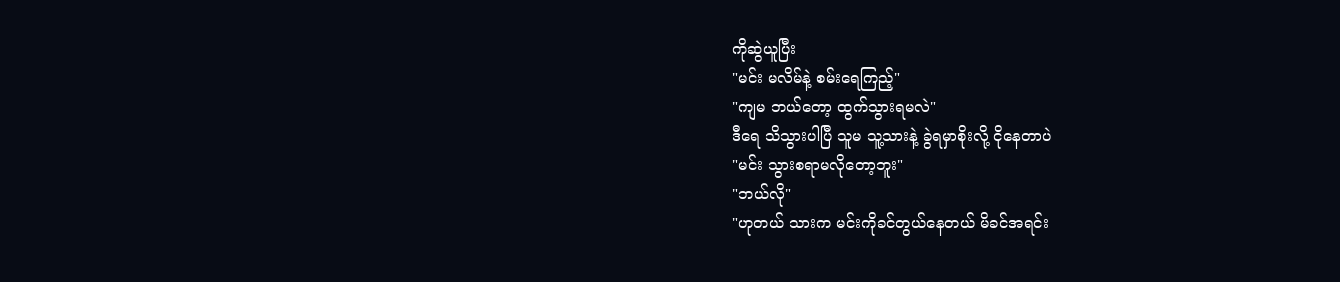ကိုဆွဲယူပြီး
"မင်း မလိမ်နဲ့ စမ်းရေကြည့်"
"ကျမ ဘယ်တော့ ထွက်သွားရမလဲ"
ဒီရေ သိသွားပါပြီ သူမ သူ့သားနဲ့ ခွဲရမှာစိုးလို့ ငိုနေတာပဲ
"မင်း သွားစရာမလိုတော့ဘူး"
"ဘယ်လို"
"ဟုတယ် သားက မင်းကိုခင်တွယ်နေတယ် မိခင်အရင်း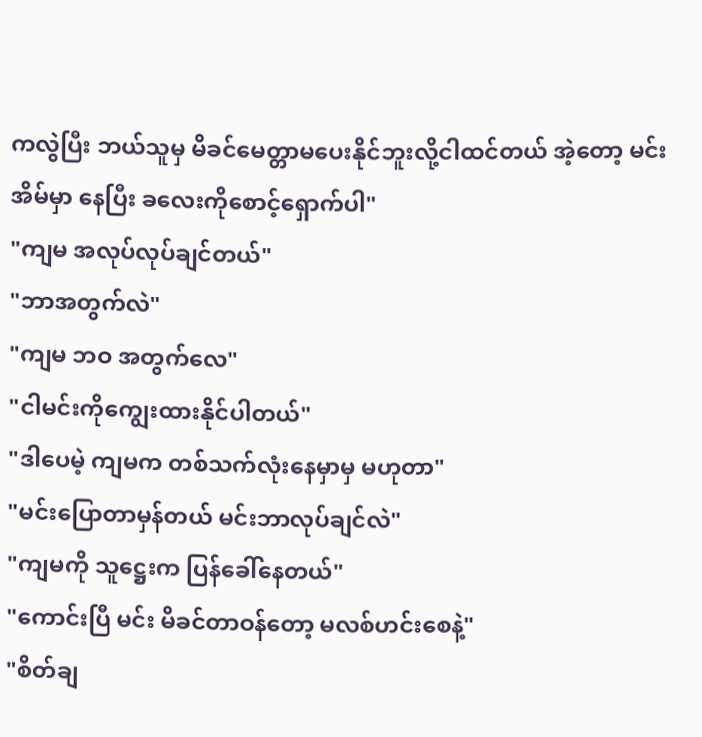ကလွဲပြီး ဘယ်သူမှ မိခင်မေတ္တာမပေးနိုင်ဘူးလို့ငါထင်တယ် အဲ့တော့ မင်း အိမ်မှာ နေပြီး ခလေးကိုစောင့်ရှောက်ပါ"
"ကျမ အလုပ်လုပ်ချင်တယ်"
"ဘာအတွက်လဲ"
"ကျမ ဘဝ အတွက်လေ"
"ငါမင်းကိုကျွေးထားနိုင်ပါတယ်"
"ဒါပေမဲ့ ကျမက တစ်သက်လုံးနေမှာမှ မဟုတာ"
"မင်းပြောတာမှန်တယ် မင်းဘာလုပ်ချင်လဲ"
"ကျမကို သူဋ္ဌေးက ပြန်ခေါ်နေတယ်"
"ကောင်းပြီ မင်း မိခင်တာဝန်တော့ မလစ်ဟင်းစေနဲ့"
"စိတ်ချ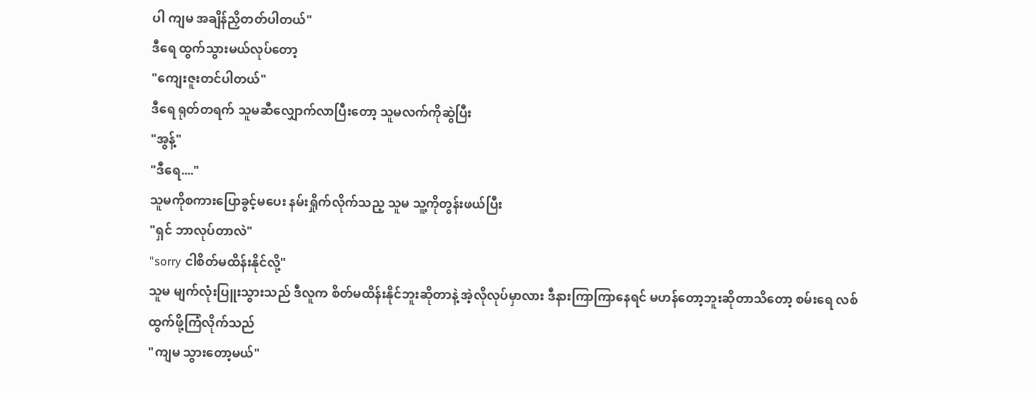ပါ ကျမ အချိန်ညှိတတ်ပါတယ်"
ဒီရေ ထွက်သွားမယ်လုပ်တော့
"ကျေးဇူးတင်ပါတယ်"
ဒီရေ ရုတ်တရက် သူမဆီလျှောက်လာပြီးတော့ သူမလက်ကိုဆွဲပြီး
"အွန့်"
"ဒီရေ...."
သူမကိုစကားပြောခွင့်မပေး နမ်းရှိုက်လိုက်သည့ သူမ သူ့ကိုတွန်းဖယ်ပြီး
"ရှင် ဘာလုပ်တာလဲ"
"sorry ငါစိတ်မထိန်းနိုင်လို့"
သူမ မျက်လုံးပြူးသွားသည် ဒီလူက စိတ်မထိန်းနိုင်ဘူးဆိုတာနဲ့ အဲ့လိုလုပ်မှာလား ဒီနားကြာကြာနေရင် မဟန်တော့ဘူးဆိုတာသိတော့ စမ်းရေ လစ်ထွက်ဖို့ကြံလိုက်သည်
"ကျမ သွားတော့မယ်"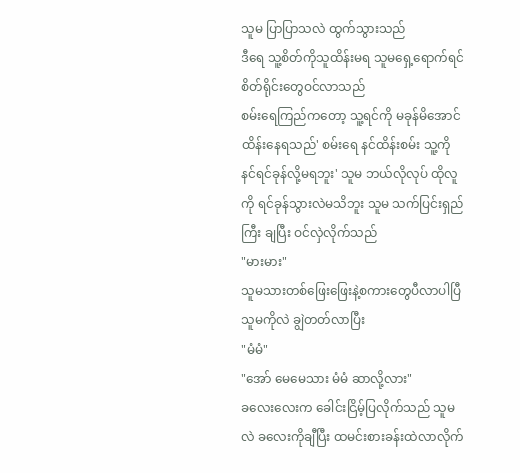သူမ ပြာပြာသလဲ ထွက်သွားသည်
ဒီရေ သူ့စိတ်ကိုသူထိန်းမရ သူမရှေ့ရောက်ရင် စိတ်ရိုင်းတွေဝင်လာသည်
စမ်းရေကြည်ကတော့ သူ့ရင်ကို မခုန်မိအောင် ထိန်းနေရသည်' စမ်းရေ နင်ထိန်းစမ်း သူ့ကို နင်ရင်ခုန်လို့မရဘူး' သူမ ဘယ်လိုလုပ် ထိုလူကို ရင်ခုန်သွားလဲမသိဘူး သူမ သက်ပြင်းရှည်ကြီး ချပြီး ဝင်လှဲလိုက်သည်
"မားမား"
သူမသားတစ်ဖြေးဖြေးနဲ့စကားတွေပီလာပါပြီ သူမကိုလဲ ချွဲတတ်လာပြီး
"မံမံ"
"အော် မေမေသား မံမံ ဆာလို့လား"
ခလေးလေးက ခေါင်းငြိမ့်ပြလိုက်သည် သူမလဲ ခလေးကိုချီပြီး ထမင်းစားခန်းထဲလာလိုက်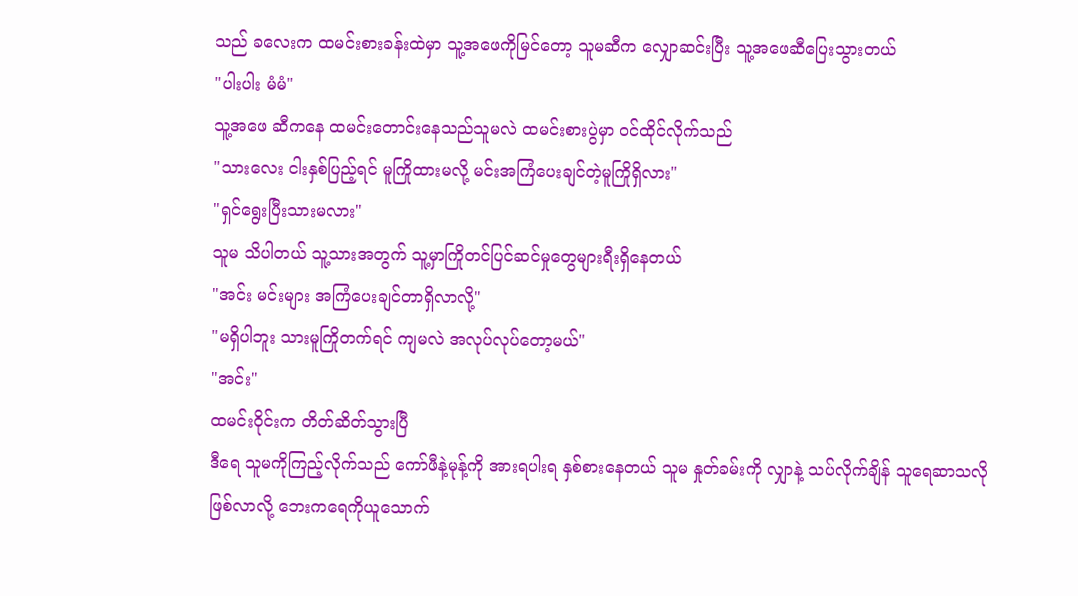သည် ခလေးက ထမင်းစားခန်းထဲမှာ သူ့အဖေကိုမြင်တော့ သူမဆီက လျှောဆင်းပြီး သူ့အဖေဆီပြေးသွားတယ်
"ပါးပါး မံမံ"
သူ့အဖေ ဆီကနေ ထမင်းတောင်းနေသည်သူမလဲ ထမင်းစားပွဲမှာ ဝင်ထိုင်လိုက်သည်
"သားလေး ငါးနှစ်ပြည့်ရင် မူကြိုထားမလို့ မင်းအကြံပေးချင်တဲ့မူကြိုရှိလား"
"ရှင်ရွေးပြီးသားမလား"
သူမ သိပါတယ် သူ့သားအတွက် သူ့မှာကြိုတင်ပြင်ဆင်မှုတွေများရီးရှိနေတယ်
"အင်း မင်းများ အကြံပေးချင်တာရှိလာလို့"
"မရှိပါဘူး သားမူကြိုတက်ရင် ကျမလဲ အလုပ်လုပ်တော့မယ်"
"အင်း"
ထမင်းဝိုင်းက တိတ်ဆိတ်သွားပြီ
ဒီရေ သူမကိုကြည့်လိုက်သည် ကော်ဖီနဲ့မုန့်ကို အားရပါးရ နှစ်စားနေတယ် သူမ နှုတ်ခမ်းကို လျှာနဲ့ သပ်လိုက်ချိန် သူရေဆာသလိုဖြစ်လာလို့ ဘေးကရေကိုယူသောက်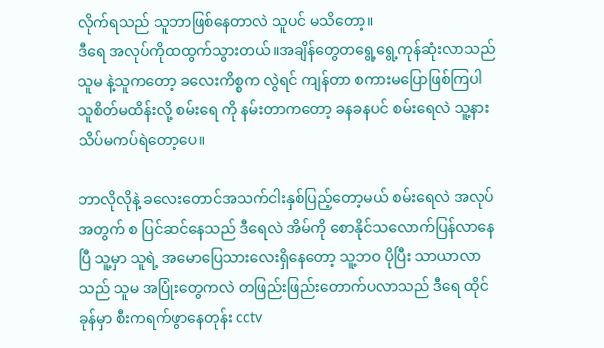လိုက်ရသည် သူဘာဖြစ်နေတာလဲ သူပင် မသိတော့။
ဒီရေ အလုပ်ကိုထထွက်သွားတယ်။အချိန်တွေတရွေ့ရွေ့ကုန်ဆုံးလာသည် သူမ နဲ့သူကတော့ ခလေးကိစ္စက လွဲရင် ကျန်တာ စကားမပြောဖြစ်ကြပါ သူစိတ်မထိန်းလို့ စမ်းရေ ကို နမ်းတာကတော့ ခနခနပင် စမ်းရေလဲ သူ့နားသိပ်မကပ်ရဲတော့ပေ။

ဘာလိုလိုနဲ့ ခလေးတောင်အသက်ငါးနှစ်ပြည့်တော့မယ် စမ်းရေလဲ အလုပ်အတွက် စ ပြင်ဆင်နေသည် ဒီရေလဲ အိမ်ကို စောနိုင်သလောက်ပြန်လာနေပြီ သူ့မှာ သူရဲ့ အမောပြေသားလေးရှိနေတော့ သူ့ဘဝ ပိုပြီး သာယာလာသည် သူမ အပြုံးတွေကလဲ တဖြည်းဖြည်းတောက်ပလာသည် ဒီရေ ထိုင်ခုန်မှာ စီးကရက်ဖွာနေတုန်း cctv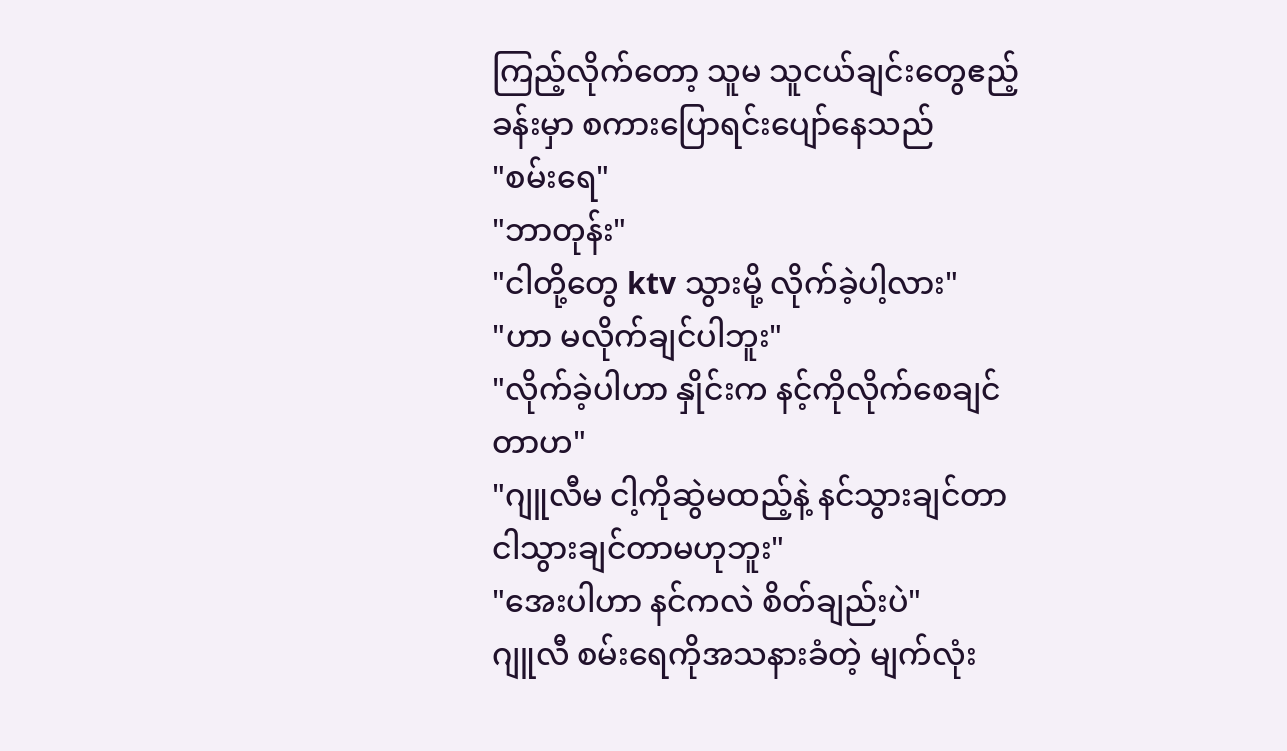ကြည့်လိုက်တော့ သူမ သူငယ်ချင်းတွေဧည့်ခန်းမှာ စကားပြောရင်းပျော်နေသည်
"စမ်းရေ"
"ဘာတုန်း"
"ငါတို့တွေ ktv သွားမို့ လိုက်ခဲ့ပါ့လား"
"ဟာ မလိုက်ချင်ပါဘူး"
"လိုက်ခဲ့ပါဟာ နှိုင်းက နင့်ကိုလိုက်စေချင်တာဟ"
"ဂျူလီမ ငါ့ကိုဆွဲမထည့်နဲ့ နင်သွားချင်တာ ငါသွားချင်တာမဟုဘူး"
"အေးပါဟာ နင်ကလဲ စိတ်ချည်းပဲ"
ဂျူလီ စမ်းရေကိုအသနားခံတဲ့ မျက်လုံး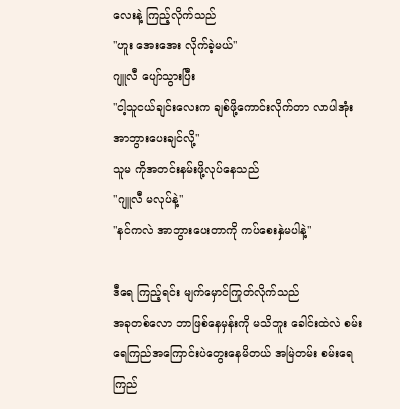လေးနဲ့ ကြည့်လိုက်သည်
"ဟူး အေးအေး လိုက်ခဲ့မယ်"
ဂျူလီ ပျော်သွားပြီး
"ငါ့သူငယ်ချင်းလေးက ချစ်ဖို့ကောင်းလိုက်တာ လာပါအုံး အာဘွားပေးချင်လို့"
သူမ ကိုအတင်းနမ်းဖို့လုပ်နေသည်
"ဂျူလီ မလုပ်နဲ့"
"နင်ကလဲ အာဘွားပေးတာကို ကပ်စေးနှဲမပါနဲ့"

ဒီရေ ကြည့်ရင်း မျက်မှောင်ကြုတ်လိုက်သည်
အခုတစ်လော ဘာဖြစ်နေမှန်းကို မသိဘူး ခေါင်းထဲလဲ စမ်းရေကြည်အကြောင်းပဲတွေးနေမိတယ် အမြဲတမ်း စမ်းရေကြည်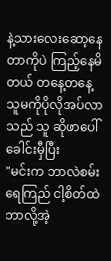နဲ့သားလေးဆော့နေတာကိုပဲ ကြည့်နေမိတယ် တနေ့တနေ့ သူမကိုပိုလိုအပ်လာသည် သူ ဆိုဖာပေါ်ခေါင်းမှီပြီး
"မင်းက ဘာလဲစမ်းရေကြည် ငါ့စိတ်ထဲ ဘာလို့အဲ့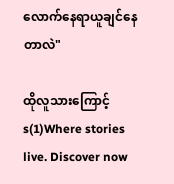လောက်နေရာယူချင်နေတာလဲ"

ထိုလူသားကြောင့် s(1)Where stories live. Discover now